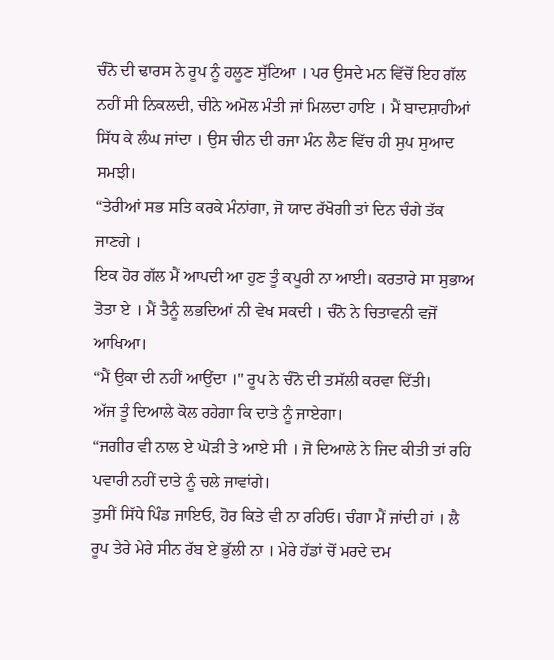ਚੰਨੋ ਦੀ ਢਾਰਸ ਨੇ ਰੂਪ ਨੂੰ ਹਲੂਣ ਸੁੱਟਿਆ । ਪਰ ਉਸਦੇ ਮਨ ਵਿੱਚੋਂ ਇਹ ਗੱਲ ਨਹੀਂ ਸੀ ਨਿਕਲਦੀ, ਚੀਨੇ ਅਮੋਲ ਮੰਤੀ ਜਾਂ ਮਿਲਦਾ ਹਾਇ । ਮੈਂ ਬਾਦਸ਼ਾਹੀਆਂ ਸਿੱਧ ਕੇ ਲੰਘ ਜਾਂਦਾ । ਉਸ ਚੀਨ ਦੀ ਰਜਾ ਮੰਨ ਲੈਣ ਵਿੱਚ ਹੀ ਸੁਪ ਸੁਆਦ ਸਮਝੀ।
“ਤੇਰੀਆਂ ਸਭ ਸਤਿ ਕਰਕੇ ਮੰਨਾਂਗਾ, ਜੋ ਯਾਦ ਰੱਖੋਗੀ ਤਾਂ ਦਿਨ ਚੰਗੇ ਤੱਕ ਜਾਣਗੇ ।
ਇਕ ਹੋਰ ਗੱਲ ਮੈਂ ਆਪਦੀ ਆ ਹੁਣ ਤੂੰ ਕਪੂਰੀ ਨਾ ਆਈ। ਕਰਤਾਰੇ ਸਾ ਸੁਭਾਅ ਤੋਤਾ ਏ । ਮੈਂ ਤੈਨੂੰ ਲਭਦਿਆਂ ਨੀ ਵੇਖ ਸਕਦੀ । ਚੰਨੋ ਨੇ ਚਿਤਾਵਨੀ ਵਜੋਂ ਆਖਿਆ।
“ਮੈਂ ਉਕਾ ਦੀ ਨਹੀਂ ਆਉਂਦਾ ।" ਰੂਪ ਨੇ ਚੰਨੋ ਦੀ ਤਸੱਲੀ ਕਰਵਾ ਦਿੱਤੀ।
ਅੱਜ ਤੂੰ ਦਿਆਲੇ ਕੋਲ ਰਹੇਗਾ ਕਿ ਦਾਤੇ ਨੂੰ ਜਾਏਗਾ।
“ਜਗੀਰ ਵੀ ਨਾਲ ਏ ਘੋੜੀ ਤੇ ਆਏ ਸੀ । ਜੋ ਦਿਆਲੇ ਨੇ ਜਿਦ ਕੀਤੀ ਤਾਂ ਰਹਿ ਪਵਾਰੀ ਨਹੀਂ ਦਾਤੇ ਨੂੰ ਚਲੇ ਜਾਵਾਂਗੇ।
ਤੁਸੀਂ ਸਿੱਧੇ ਪਿੰਡ ਜਾਇਓ, ਹੋਰ ਕਿਤੇ ਵੀ ਨਾ ਰਹਿਓ। ਚੰਗਾ ਮੈਂ ਜਾਂਦੀ ਹਾਂ । ਲੈ ਰੂਪ ਤੇਰੇ ਮੇਰੇ ਸੀਨ ਰੱਬ ਏ ਭੁੱਲੀ ਨਾ । ਮੇਰੇ ਹੱਡਾਂ ਚੋਂ ਮਰਦੇ ਦਮ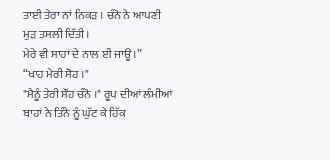ਤਾਈ ਤੇਰਾ ਨਾਂ ਨਿਕੜ । ਚੰਨੋ ਨੇ ਆਪਣੀ ਮੁੜ ਤਸਲੀ ਦਿੱਤੀ।
ਮੇਰੇ ਵੀ ਸਾਹਾਂ ਦੇ ਨਾਲ ਈ ਜਾਊ।”
“ਖਾਹ ਮੇਰੀ ਸੋਹ ।"
"ਮੈਨੂੰ ਤੇਰੀ ਸੌਂਹ ਚੰਨੋ ।" ਰੂਪ ਦੀਆਂ ਲੰਮੀਆਂ ਬਾਹਾਂ ਨੇ ਤਿੰਨੇ ਨੂੰ ਘੁੱਟ ਕੇ ਹਿੱਕ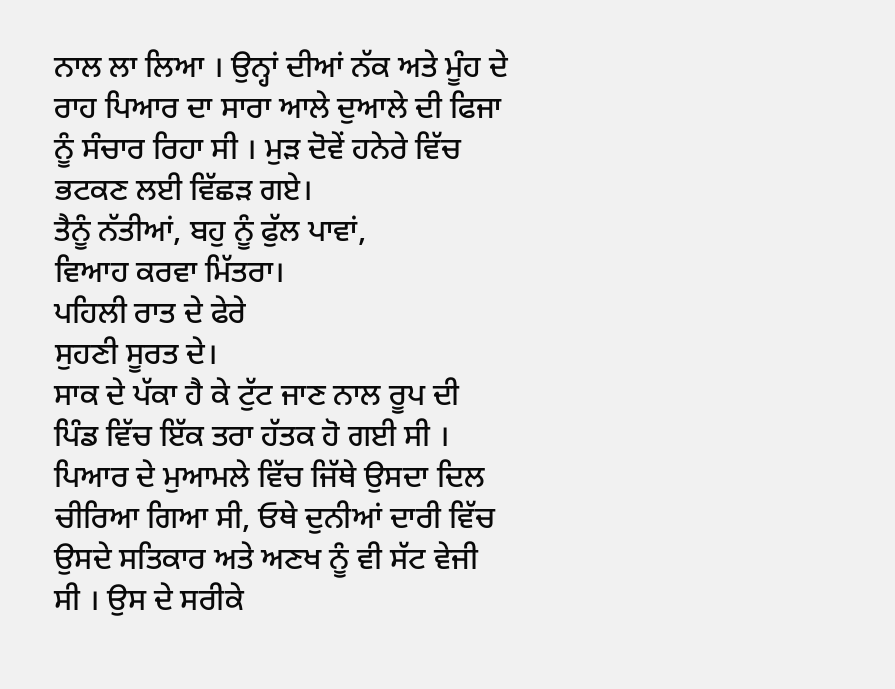ਨਾਲ ਲਾ ਲਿਆ । ਉਨ੍ਹਾਂ ਦੀਆਂ ਨੱਕ ਅਤੇ ਮੂੰਹ ਦੇ ਰਾਹ ਪਿਆਰ ਦਾ ਸਾਰਾ ਆਲੇ ਦੁਆਲੇ ਦੀ ਫਿਜਾ ਨੂੰ ਸੰਚਾਰ ਰਿਹਾ ਸੀ । ਮੁੜ ਦੋਵੇਂ ਹਨੇਰੇ ਵਿੱਚ ਭਟਕਣ ਲਈ ਵਿੱਛੜ ਗਏ।
ਤੈਨੂੰ ਨੱਤੀਆਂ, ਬਹੁ ਨੂੰ ਫੁੱਲ ਪਾਵਾਂ,
ਵਿਆਹ ਕਰਵਾ ਮਿੱਤਰਾ।
ਪਹਿਲੀ ਰਾਤ ਦੇ ਫੇਰੇ
ਸੁਹਣੀ ਸੂਰਤ ਦੇ।
ਸਾਕ ਦੇ ਪੱਕਾ ਹੈ ਕੇ ਟੁੱਟ ਜਾਣ ਨਾਲ ਰੂਪ ਦੀ ਪਿੰਡ ਵਿੱਚ ਇੱਕ ਤਰਾ ਹੱਤਕ ਹੋ ਗਈ ਸੀ । ਪਿਆਰ ਦੇ ਮੁਆਮਲੇ ਵਿੱਚ ਜਿੱਥੇ ਉਸਦਾ ਦਿਲ ਚੀਰਿਆ ਗਿਆ ਸੀ, ਓਥੇ ਦੁਨੀਆਂ ਦਾਰੀ ਵਿੱਚ ਉਸਦੇ ਸਤਿਕਾਰ ਅਤੇ ਅਣਖ ਨੂੰ ਵੀ ਸੱਟ ਵੇਜੀ ਸੀ । ਉਸ ਦੇ ਸਰੀਕੇ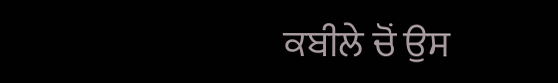ਕਬੀਲੇ ਚੋਂ ਉਸ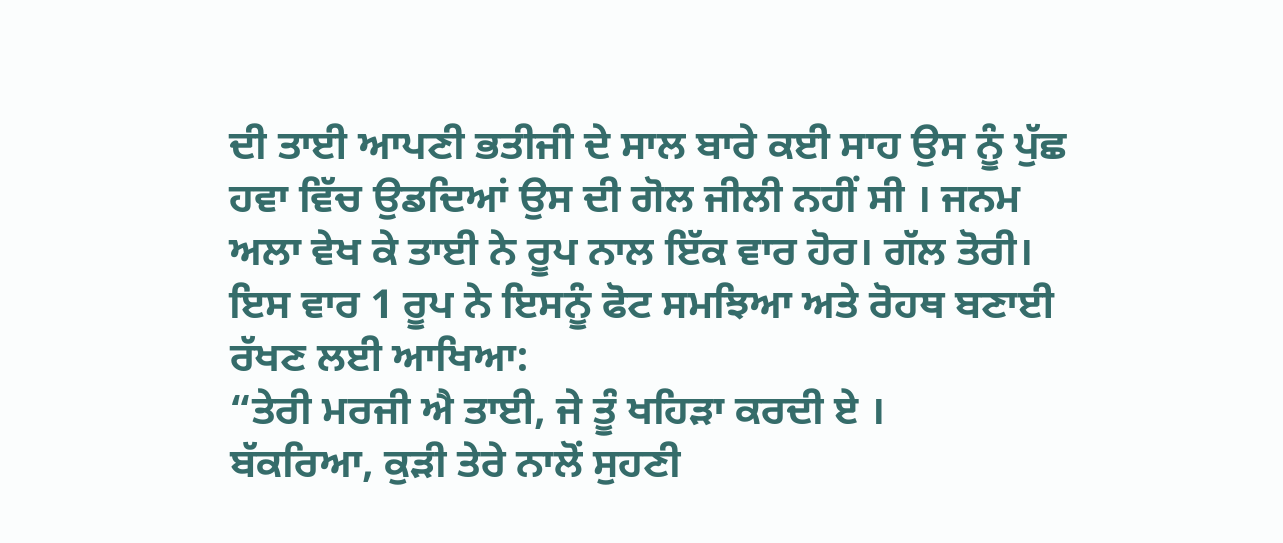ਦੀ ਤਾਈ ਆਪਣੀ ਭਤੀਜੀ ਦੇ ਸਾਲ ਬਾਰੇ ਕਈ ਸਾਹ ਉਸ ਨੂੰ ਪੁੱਛ ਹਵਾ ਵਿੱਚ ਉਡਦਿਆਂ ਉਸ ਦੀ ਗੋਲ ਜੀਲੀ ਨਹੀਂ ਸੀ । ਜਨਮ ਅਲਾ ਵੇਖ ਕੇ ਤਾਈ ਨੇ ਰੂਪ ਨਾਲ ਇੱਕ ਵਾਰ ਹੋਰ। ਗੱਲ ਤੋਰੀ। ਇਸ ਵਾਰ 1 ਰੂਪ ਨੇ ਇਸਨੂੰ ਫੋਟ ਸਮਝਿਆ ਅਤੇ ਰੋਹਥ ਬਣਾਈ ਰੱਖਣ ਲਈ ਆਖਿਆ:
“ਤੇਰੀ ਮਰਜੀ ਐ ਤਾਈ, ਜੇ ਤੂੰ ਖਹਿੜਾ ਕਰਦੀ ਏ ।
ਬੱਕਰਿਆ, ਕੁੜੀ ਤੇਰੇ ਨਾਲੋਂ ਸੁਹਣੀ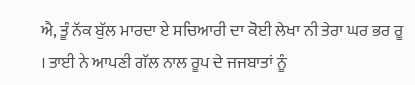ਐ, ਤੂੰ ਨੱਕ ਬੁੱਲ ਮਾਰਦਾ ਏ ਸਚਿਆਰੀ ਦਾ ਕੋਈ ਲੇਖਾ ਨੀ ਤੇਰਾ ਘਰ ਭਰ ਰੂ । ਤਾਈ ਨੇ ਆਪਣੀ ਗੱਲ ਨਾਲ ਰੂਪ ਦੇ ਜਜਬਾਤਾਂ ਨੂੰ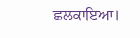ਛਲਕਾਇਆ।